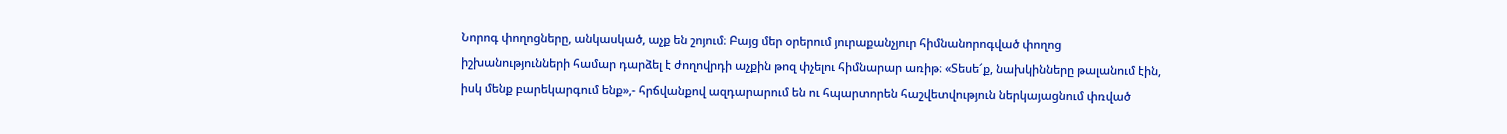Նորոգ փողոցները, անկասկած, աչք են շոյում։ Բայց մեր օրերում յուրաքանչյուր հիմնանորոգված փողոց իշխանությունների համար դարձել է ժողովրդի աչքին թոզ փչելու հիմնարար առիթ։ «Տեսե՜ք, նախկինները թալանում էին, իսկ մենք բարեկարգում ենք»,- հրճվանքով ազդարարում են ու հպարտորեն հաշվետվություն ներկայացնում փռված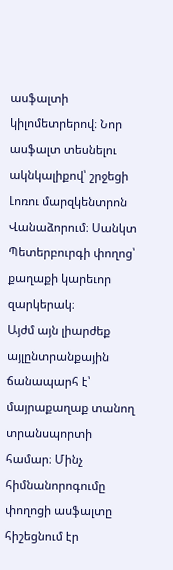ասֆալտի կիլոմետրերով։ Նոր ասֆալտ տեսնելու ակնկալիքով՝ շրջեցի Լոռու մարզկենտրոն Վանաձորում։ Սանկտ Պետերբուրգի փողոց՝ քաղաքի կարեւոր զարկերակ։
Այժմ այն լիարժեք այլընտրանքային ճանապարհ է՝ մայրաքաղաք տանող տրանսպորտի համար։ Մինչ հիմնանորոգումը փողոցի ասֆալտը հիշեցնում էր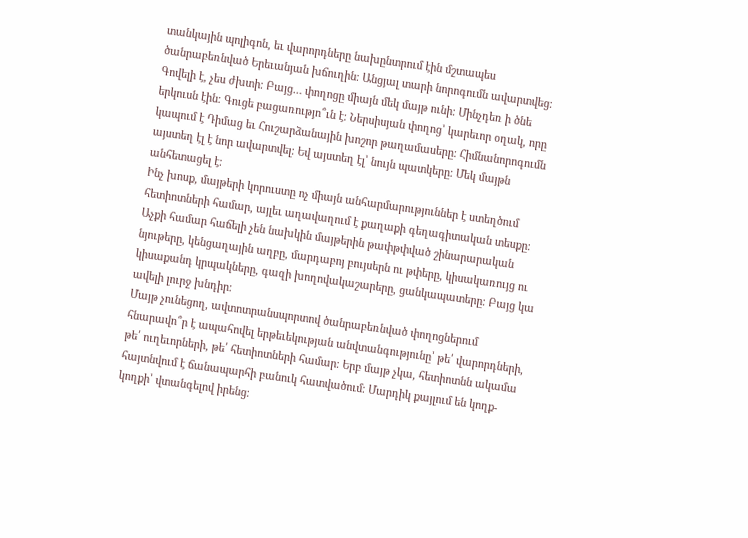տանկային պոլիգոն, եւ վարորդները նախընտրում էին մշտապես ծանրաբեռնված Երեւանյան խճուղին։ Անցյալ տարի նորոգումն ավարտվեց։ Գովելի է, չես ժխտի։ Բայց… փողոցը միայն մեկ մայթ ունի։ Մինչդեռ ի ծնե երկուսն էին։ Գուցե բացառությո՞ւն է։ Ներսիսյան փողոց՝ կարեւոր օղակ, որը կապում է Դիմաց եւ Հուշարձանային խոշոր թաղամասերը։ Հիմնանորոգումն այստեղ էլ է նոր ավարտվել։ Եվ այստեղ էլ՝ նույն պատկերը։ Մեկ մայթն անհետացել է։
Ինչ խոսք, մայթերի կորուստը ոչ միայն անհարմարություններ է ստեղծում հետիոտների համար, այլեւ աղավաղում է քաղաքի գեղագիտական տեսքը։ Աչքի համար հաճելի չեն նախկին մայթերին թափթփված շինարարական նյութերը, կենցաղային աղբը, մարդաբոյ բույսերն ու թփերը, կիսակառույց ու կիսաքանդ կրպակները, գազի խողովակաշարերը, ցանկապատերը։ Բայց կա ավելի լուրջ խնդիր։
Մայթ չունեցող, ավտոտրանսպորտով ծանրաբեռնված փողոցներում հնարավո՞ր է ապահովել երթեւեկության անվտանգությունը՝ թե՛ վարորդների, թե՛ ուղեւորների, թե՛ հետիոտների համար։ Երբ մայթ չկա, հետիոտնն ակամա հայտնվում է ճանապարհի բանուկ հատվածում։ Մարդիկ քայլում են կողք-կողքի՝ վտանգելով իրենց։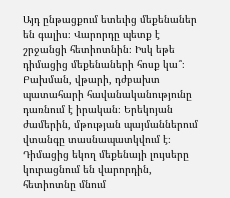Այդ ընթացքում ետեւից մեքենաներ են գալիս։ Վարորդը պետք է շրջանցի հետիոտնին։ Իսկ եթե դիմացից մեքենաների հոսք կա՞։ Բախման, վթարի, դժբախտ պատահարի հավանականությունը դառնում է իրական։ Երեկոյան ժամերին, մթության պայմաններում վտանգը տասնապատկվում է։ Դիմացից եկող մեքենայի լույսերը կուրացնում են վարորդին, հետիոտնը մնում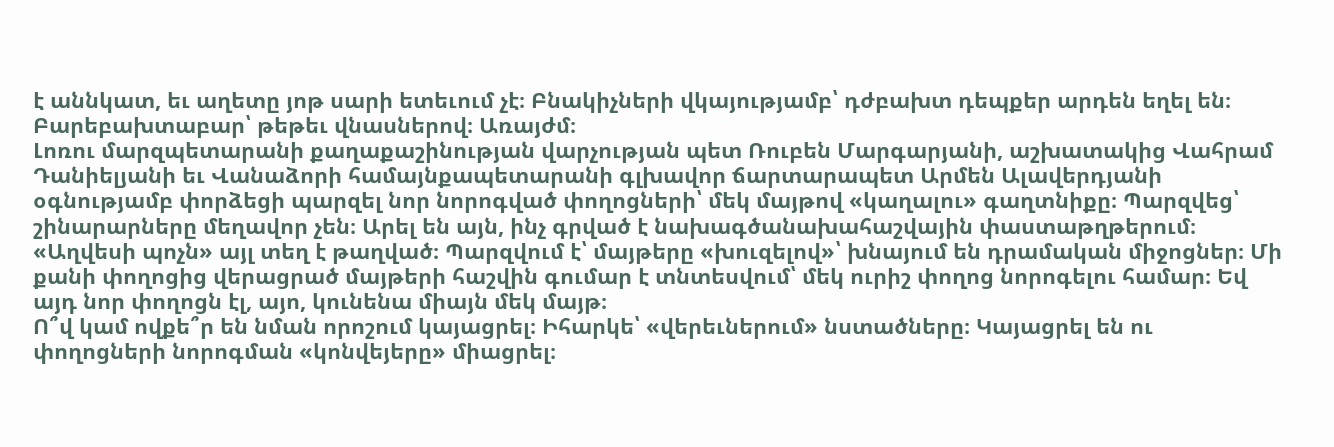է աննկատ, եւ աղետը յոթ սարի ետեւում չէ։ Բնակիչների վկայությամբ՝ դժբախտ դեպքեր արդեն եղել են։ Բարեբախտաբար՝ թեթեւ վնասներով։ Առայժմ։
Լոռու մարզպետարանի քաղաքաշինության վարչության պետ Ռուբեն Մարգարյանի, աշխատակից Վահրամ Դանիելյանի եւ Վանաձորի համայնքապետարանի գլխավոր ճարտարապետ Արմեն Ալավերդյանի օգնությամբ փորձեցի պարզել նոր նորոգված փողոցների՝ մեկ մայթով «կաղալու» գաղտնիքը։ Պարզվեց՝ շինարարները մեղավոր չեն։ Արել են այն, ինչ գրված է նախագծանախահաշվային փաստաթղթերում։ «Աղվեսի պոչն» այլ տեղ է թաղված։ Պարզվում է՝ մայթերը «խուզելով»՝ խնայում են դրամական միջոցներ։ Մի քանի փողոցից վերացրած մայթերի հաշվին գումար է տնտեսվում՝ մեկ ուրիշ փողոց նորոգելու համար։ Եվ այդ նոր փողոցն էլ, այո, կունենա միայն մեկ մայթ։
Ո՞վ կամ ովքե՞ր են նման որոշում կայացրել։ Իհարկե՝ «վերեւներում» նստածները։ Կայացրել են ու փողոցների նորոգման «կոնվեյերը» միացրել։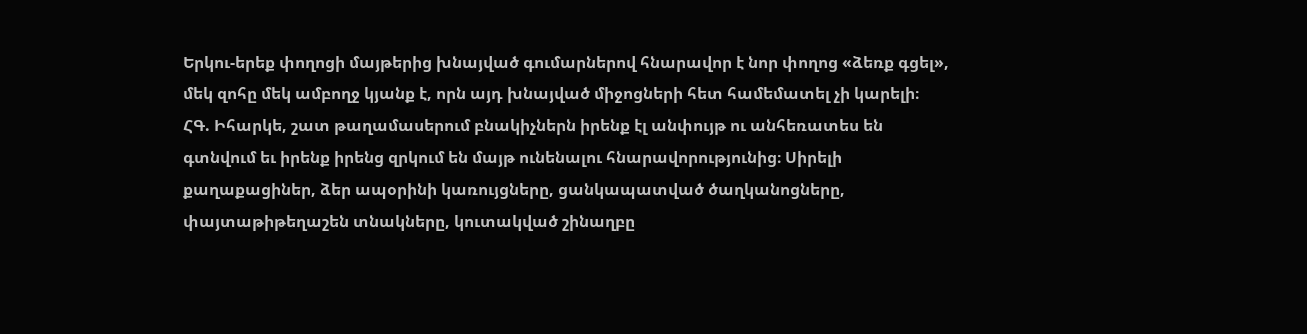Երկու-երեք փողոցի մայթերից խնայված գումարներով հնարավոր է նոր փողոց «ձեռք գցել», մեկ զոհը մեկ ամբողջ կյանք է, որն այդ խնայված միջոցների հետ համեմատել չի կարելի։
ՀԳ. Իհարկե, շատ թաղամասերում բնակիչներն իրենք էլ անփույթ ու անհեռատես են գտնվում եւ իրենք իրենց զրկում են մայթ ունենալու հնարավորությունից։ Սիրելի քաղաքացիներ, ձեր ապօրինի կառույցները, ցանկապատված ծաղկանոցները, փայտաթիթեղաշեն տնակները, կուտակված շինաղբը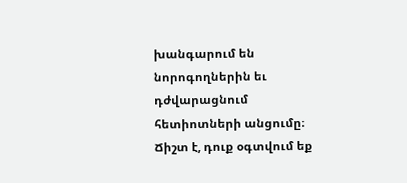խանգարում են նորոգողներին եւ դժվարացնում հետիոտների անցումը։ Ճիշտ է, դուք օգտվում եք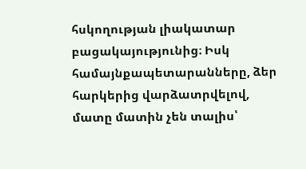հսկողության լիակատար բացակայությունից։ Իսկ համայնքապետարանները, ձեր հարկերից վարձատրվելով, մատը մատին չեն տալիս՝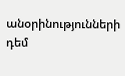անօրինությունների դեմ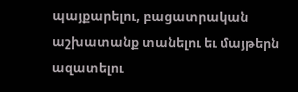պայքարելու, բացատրական աշխատանք տանելու եւ մայթերն ազատելու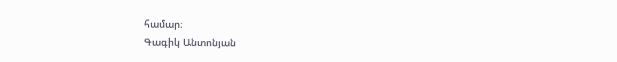համար։
Գագիկ Անտոնյան